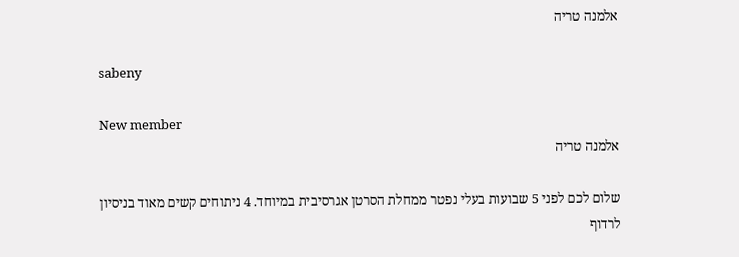אלמנה טריה

sabeny

New member
אלמנה טריה

שלום לכם לפני 5 שבועות בעלי נפטר ממחלת הסרטן אגרסיבית במיוחד. 4 ניתוחים קשים מאוד בניסיון לרדוף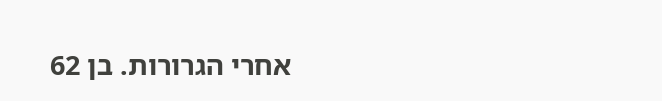אחרי הגרורות. בן 62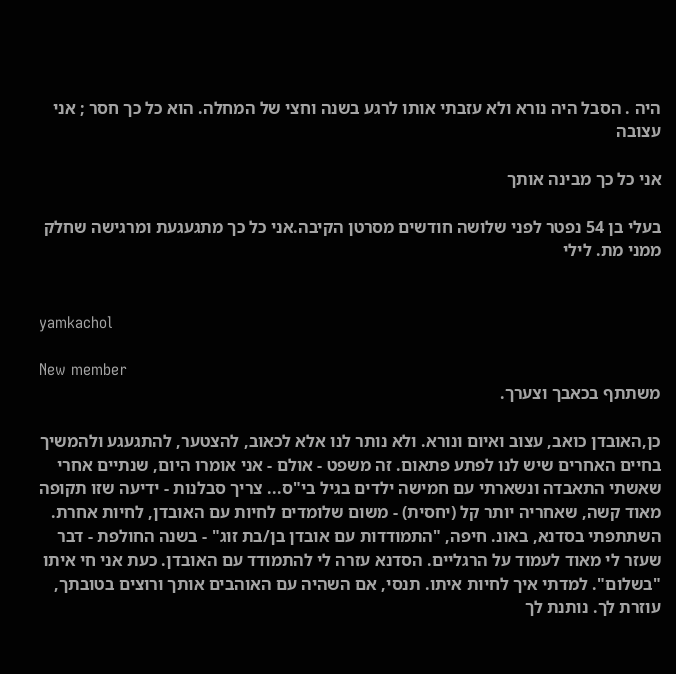היה . הסבל היה נורא ולא עזבתי אותו לרגע בשנה וחצי של המחלה. הוא כל כך חסר ; אני עצובה

אני כל כך מבינה אותך

בעלי בן 54 נפטר לפני שלושה חודשים מסרטן הקיבה.אני כל כך מתגעגעת ומרגישה שחלק ממני מת. לילי


yamkachol

New member
משתתף בכאבך וצערך.

כן,האובדן כואב, עצוב ואיום ונורא. ולא נותר לנו אלא לכאוב, להצטער, להתגעגע ולהמשיך בחיים האחרים שיש לנו לפתע פתאום. זה משפט - אולם - אני אומרו היום, שנתיים אחרי שאשתי התאבדה ונשארתי עם חמישה ילדים בגיל בי"ס... צריך סבלנות - ידיעה שזו תקופה מאוד קשה, שאחריה יותר קל (יחסית) - משום שלומדים לחיות עם האובדן, לחיות אחרת. השתתפתי בסדנא, באונ. חיפה, "התמודדות עם אובדן בן/בת זוג" - בשנה החולפת - דבר שעזר לי מאוד לעמוד על הרגליים. הסדנא עזרה לי להתמודד עם האובדן. כעת אני חי איתו "בשלום". למדתי איך לחיות איתו. תנסי, אם השהיה עם האוהבים אותך ורוצים בטובתך, עוזרת לך. נותנת לך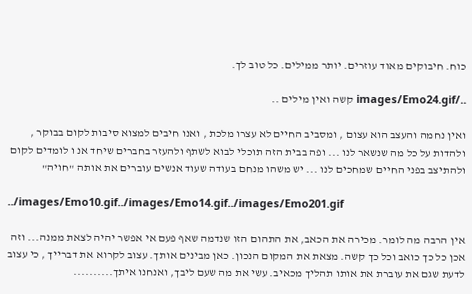כוח. חיבוקים מאוד עוזרים. יותר ממילים. כל טוב לך.

../images/Emo24.gif קשה ואין מילים ..

ואין נחמה והעצב הוא עצום , ומסביב החיים לא עצרו מלכת , ואנו חיבים למצוא סיבות לקום בבוקר , ולהדות על כל מה שנשאר לנו ... ופה בבית הזה תוכלי לבוא לשתף ולהעזר בחברים שיחד אנ ו לומדים לקום ולהתיצב בפני החיים שמחכים לנו ... יש משהו מנחם בעודה שעוד אנשים עוברים את אותה "חויה"

../images/Emo10.gif../images/Emo14.gif../images/Emo201.gif

אין הרבה מה לומר. מכירה את הכאב, את התהום הזו שנדמה שאף פעם אי אפשר יהיה לצאת ממנה... וזה אכן כל כך כואב וכל כך קשה. מצאת את המקום הנכון. כאן מבינים אותך. עצוב לקרוא את דברייך , כי עצוב לדעת שגם את עוברת את אותו תהליך מכאיב. עשי את מה שעם ליבך, ואנחנו איתך..........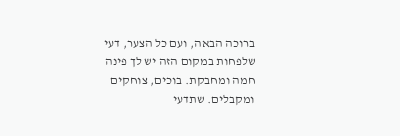ברוכה הבאה, ועם כל הצער, דעי שלפחות במקום הזה יש לך פינה חמה ומחבקת. בוכים, צוחקים ומקבלים. שתדעי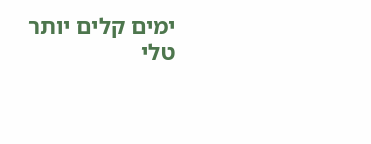ימים קלים יותר
טלי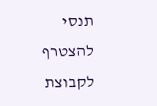תנסי להצטרף לקבוצת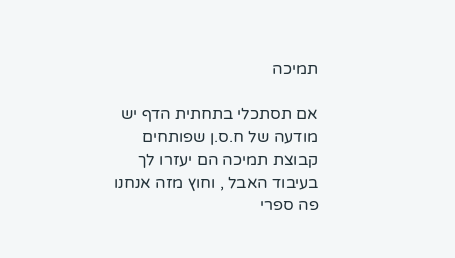תמיכה

אם תסתכלי בתחתית הדף יש מודעה של ח.ס.ן שפותחים קבוצת תמיכה הם יעזרו לך בעיבוד האבל , וחוץ מזה אנחנו פה ספרי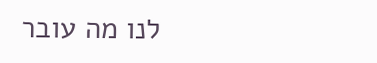לנו מה עובר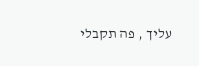עליך , פה תקבלי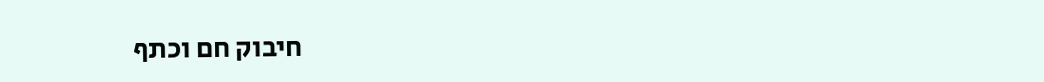חיבוק חם וכתף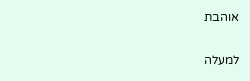אוהבת

למעלה